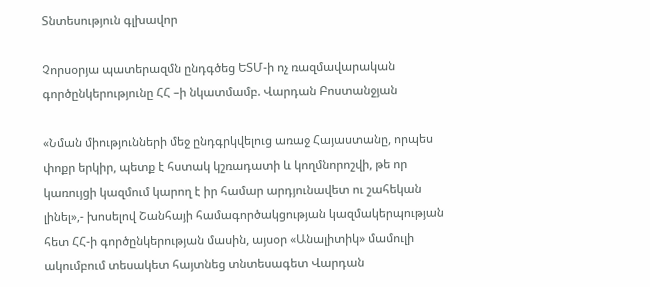Տնտեսություն գլխավոր

Չորսօրյա պատերազմն ընդգծեց ԵՏՄ-ի ոչ ռազմավարական գործընկերությունը ՀՀ –ի նկատմամբ. Վարդան Բոստանջյան

«Նման միությունների մեջ ընդգրկվելուց առաջ Հայաստանը, որպես փոքր երկիր, պետք է հստակ կշռադատի և կողմնորոշվի, թե որ կառույցի կազմում կարող է իր համար արդյունավետ ու շահեկան լինել»,- խոսելով Շանհայի համագործակցության կազմակերպության հետ ՀՀ-ի գործընկերության մասին, այսօր «Անալիտիկ» մամուլի ակումբում տեսակետ հայտնեց տնտեսագետ Վարդան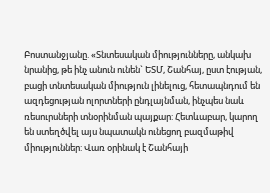Բոստանջյանը. «Տնտեսական միությունները, անկախ նրանից, թե ինչ անուն ունեն` ԵՏՄ, Շանհայ, ըստ էության, բացի տնտեսական միություն լինելուց, հետապնդում են ազդեցության ոլորտների ընդլայնման, ինչպես նաև ռեսուրսների տնօրինման պայքար: Հետևաբար, կարող են ստեղծվել այս նպատակն ունեցող բազմաթիվ միություններ: Վառ օրինակ է Շանհայի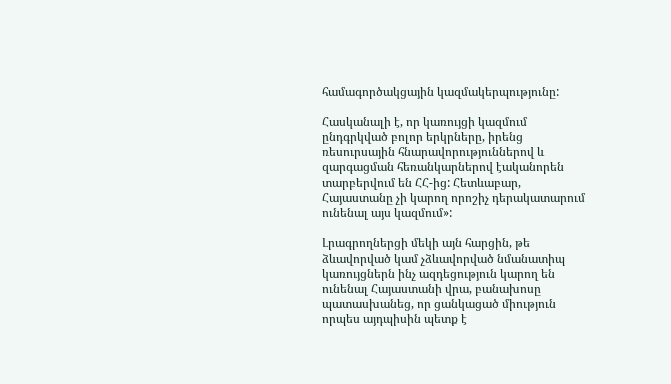համագործակցային կազմակերպությունը:

Հասկանալի է, որ կառույցի կազմում ընդգրկված բոլոր երկրները, իրենց ռեսուրսային հնարավորություններով և զարգացման հեռանկարներով էականորեն տարբերվում են ՀՀ-ից: Հետևաբար, Հայաստանը չի կարող որոշիչ դերակատարում ունենալ այս կազմում»:

Լրագրողներցի մեկի այն հարցին, թե ձևավորված կամ չձևավորված նմանատիպ կառույցներն ինչ ազդեցություն կարող են ունենալ Հայաստանի վրա, բանախոսը պատասխանեց, որ ցանկացած միություն որպես այդպիսին պետք է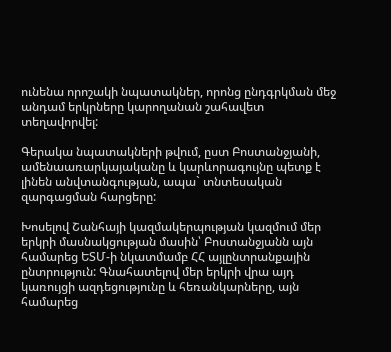ունենա որոշակի նպատակներ, որոնց ընդգրկման մեջ անդամ երկրները կարողանան շահավետ տեղավորվել:

Գերակա նպատակների թվում, ըստ Բոստանջյանի, ամենաառարկայականը և կարևորագույնը պետք է լինեն անվտանգության, ապա` տնտեսական զարգացման հարցերը:

Խոսելով Շանհայի կազմակերպության կազմում մեր երկրի մասնակցության մասին՝ Բոստանջյանն այն համարեց ԵՏՄ-ի նկատմամբ ՀՀ այլընտրանքային ընտրություն: Գնահատելով մեր երկրի վրա այդ կառույցի ազդեցությունը և հեռանկարները, այն համարեց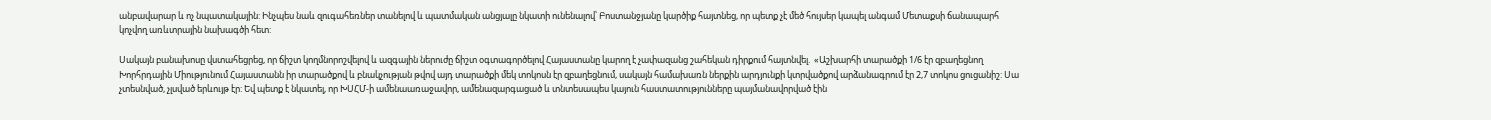անբավարար և ոչ նպատակային: Ինչպես նաև զուգահեռներ տանելով և պատմական անցյալը նկատի ունենալով՝ Բոստանջյանը կարծիք հայտնեց, որ պետք չէ մեծ հույսեր կապել անգամ Մետաքսի ճանապարհ կոչվող առևտրային նախագծի հետ:

Սակայն բանախոսը վստահեցրեց, որ ճիշտ կողմնորոշվելով և ազգային ներուժը ճիշտ օգտագործելով Հայաստանը կարող է չափազանց շահեկան դիրքում հայտնվել.  «Աշխարհի տարածքի 1/6 էր զբաղեցնող Խորհրդային Միությունում Հայաստանն իր տարածքով և բնակչության թվով այդ տարածքի մեկ տոկոսն էր զբաղեցնում, սակայն համախառն ներքին արդյունքի կտրվածքով արձանագրում էր 2,7 տոկոս ցուցանիշ: Սա չտեսնված, չլսված երևույթ էր: Եվ պետք է նկատել, որ ԽՍՀՄ-ի ամենաառաջավոր, ամենազարգացած և տնտեսապես կայուն հաստատությունները պայմանավորված էին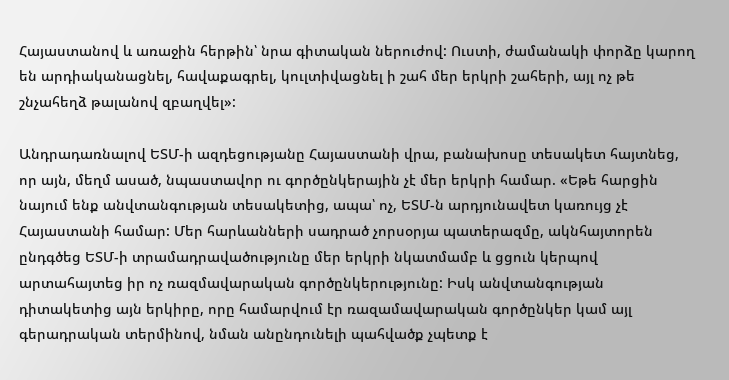Հայաստանով և առաջին հերթին՝ նրա գիտական ներուժով: Ուստի, ժամանակի փորձը կարող են արդիականացնել, հավաքագրել, կուլտիվացնել ի շահ մեր երկրի շահերի, այլ ոչ թե շնչահեղձ թալանով զբաղվել»:

Անդրադառնալով ԵՏՄ-ի ազդեցությանը Հայաստանի վրա, բանախոսը տեսակետ հայտնեց, որ այն, մեղմ ասած, նպաստավոր ու գործընկերային չէ մեր երկրի համար. «Եթե հարցին նայում ենք անվտանգության տեսակետից, ապա՝ ոչ, ԵՏՄ-ն արդյունավետ կառույց չէ Հայաստանի համար: Մեր հարևանների սադրած չորսօրյա պատերազմը, ակնհայտորեն ընդգծեց ԵՏՄ-ի տրամադրավածությունը մեր երկրի նկատմամբ և ցցուն կերպով արտահայտեց իր ոչ ռազմավարական գործընկերությունը: Իսկ անվտանգության դիտակետից այն երկիրը, որը համարվում էր ռազամավարական գործընկեր կամ այլ գերադրական տերմինով, նման անընդունելի պահվածք չպետք է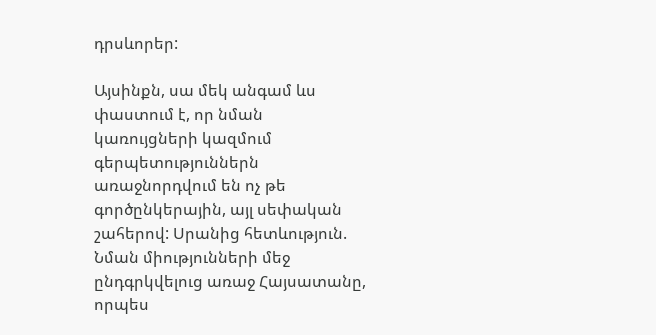դրսևորեր:

Այսինքն, սա մեկ անգամ ևս փաստում է, որ նման կառույցների կազմում գերպետություններն առաջնորդվում են ոչ թե գործընկերային, այլ սեփական շահերով: Սրանից հետևություն. Նման միությունների մեջ ընդգրկվելուց առաջ Հայսատանը, որպես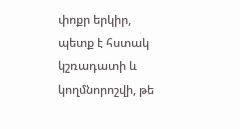փոքր երկիր, պետք է հստակ կշռադատի և կողմնորոշվի, թե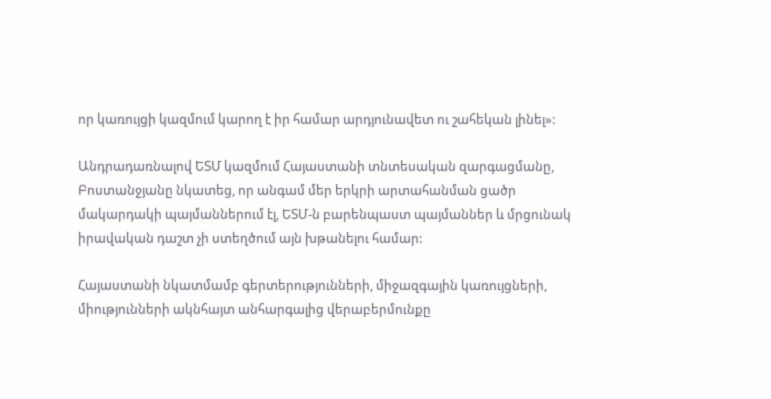որ կառույցի կազմում կարող է իր համար արդյունավետ ու շահեկան լինել»:

Անդրադառնալով ԵՏՄ կազմում Հայաստանի տնտեսական զարգացմանը, Բոստանջյանը նկատեց, որ անգամ մեր երկրի արտահանման ցածր մակարդակի պայմաններում էլ, ԵՏՄ-ն բարենպաստ պայմաններ և մրցունակ իրավական դաշտ չի ստեղծում այն խթանելու համար:

Հայաստանի նկատմամբ գերտերությունների, միջազգային կառույցների, միությունների ակնհայտ անհարգալից վերաբերմունքը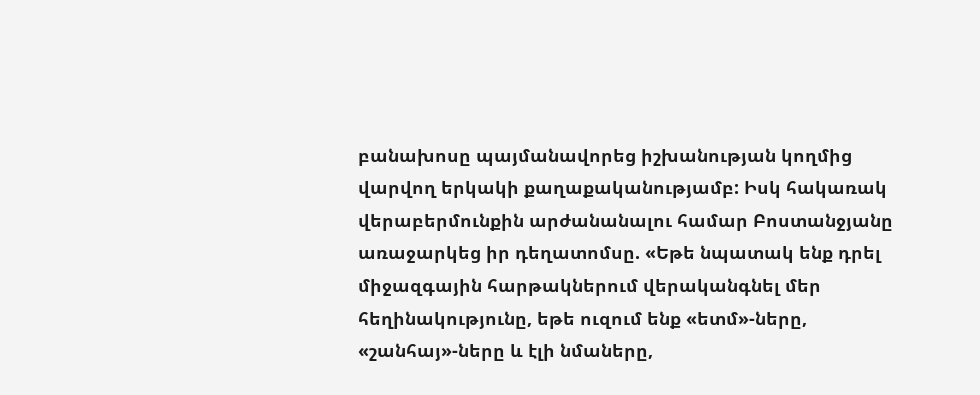բանախոսը պայմանավորեց իշխանության կողմից վարվող երկակի քաղաքականությամբ: Իսկ հակառակ վերաբերմունքին արժանանալու համար Բոստանջյանը առաջարկեց իր դեղատոմսը. «Եթե նպատակ ենք դրել միջազգային հարթակներում վերականգնել մեր հեղինակությունը, եթե ուզում ենք «ետմ»-ները, «շանհայ»-ները և էլի նմաները,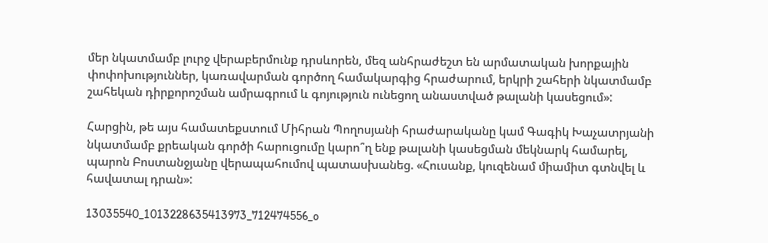մեր նկատմամբ լուրջ վերաբերմունք դրսևորեն, մեզ անհրաժեշտ են արմատական խորքային փոփոխություններ, կառավարման գործող համակարգից հրաժարում, երկրի շահերի նկատմամբ շահեկան դիրքորոշման ամրագրում և գոյություն ունեցող անաստված թալանի կասեցում»:

Հարցին, թե այս համատեքստում Միհրան Պողոսյանի հրաժարականը կամ Գագիկ Խաչատրյանի նկատմամբ քրեական գործի հարուցումը կարո՞ղ ենք թալանի կասեցման մեկնարկ համարել, պարոն Բոստանջյանը վերապահումով պատասխանեց. «Հուսանք, կուզենամ միամիտ գտնվել և հավատալ դրան»:

13035540_1013228635413973_712474556_o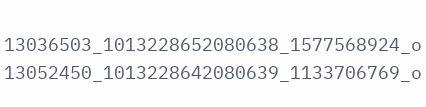13036503_1013228652080638_1577568924_o 13052450_1013228642080639_1133706769_o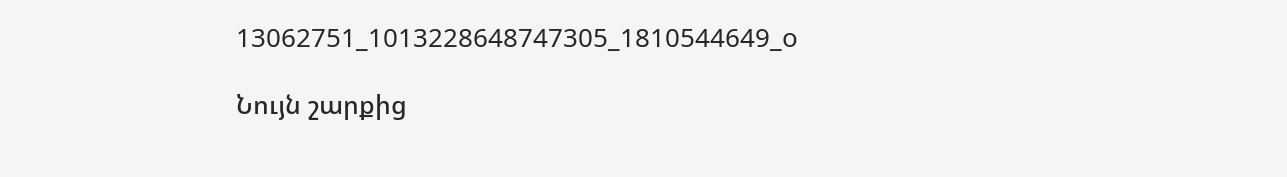13062751_1013228648747305_1810544649_o

Նույն շարքից